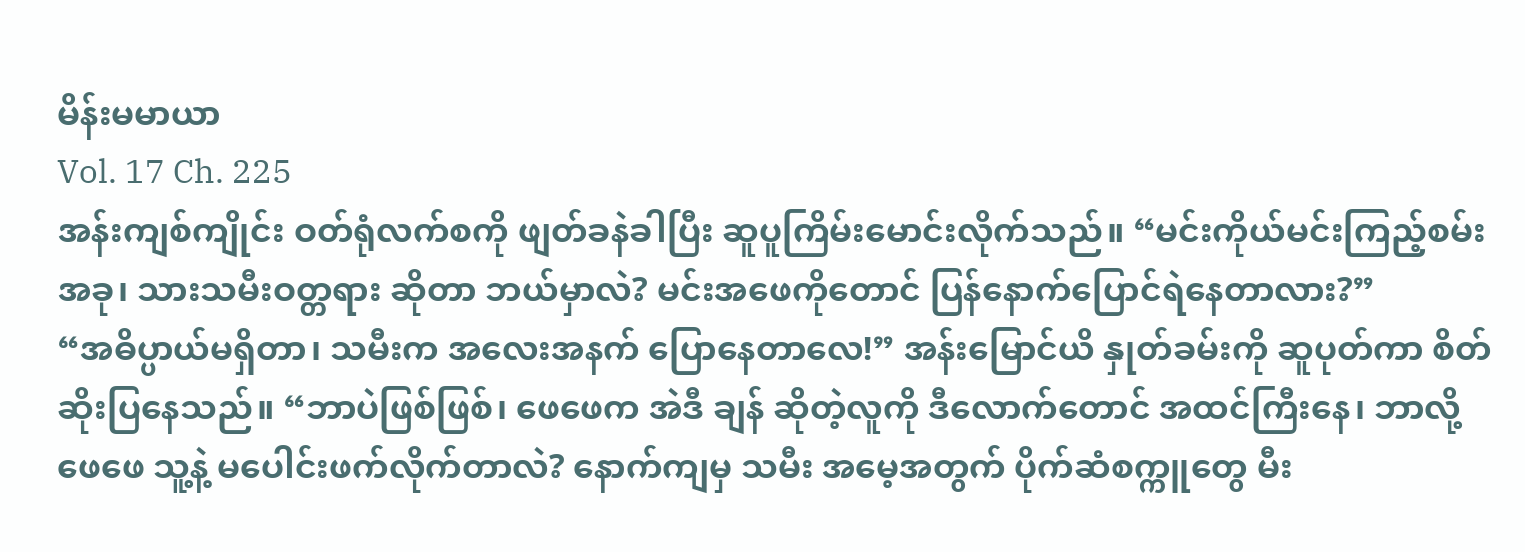မိန်းမမာယာ
Vol. 17 Ch. 225
အန်းကျစ်ကျိုင်း ဝတ်ရုံလက်စကို ဖျတ်ခနဲခါပြီး ဆူပူကြိမ်းမောင်းလိုက်သည်။ “မင်းကိုယ်မင်းကြည့်စမ်း အခု၊ သားသမီးဝတ္တရား ဆိုတာ ဘယ်မှာလဲ? မင်းအဖေကိုတောင် ပြန်နောက်ပြောင်ရဲနေတာလား?”
“အဓိပ္ပာယ်မရှိတာ၊ သမီးက အလေးအနက် ပြောနေတာလေ!” အန်းမြောင်ယိ နှုတ်ခမ်းကို ဆူပုတ်ကာ စိတ်ဆိုးပြနေသည်။ “ဘာပဲဖြစ်ဖြစ်၊ ဖေဖေက အဲဒီ ချန် ဆိုတဲ့လူကို ဒီလောက်တောင် အထင်ကြီးနေ၊ ဘာလို့ ဖေဖေ သူ့နဲ့ မပေါင်းဖက်လိုက်တာလဲ? နောက်ကျမှ သမီး အမေ့အတွက် ပိုက်ဆံစက္ကူတွေ မီး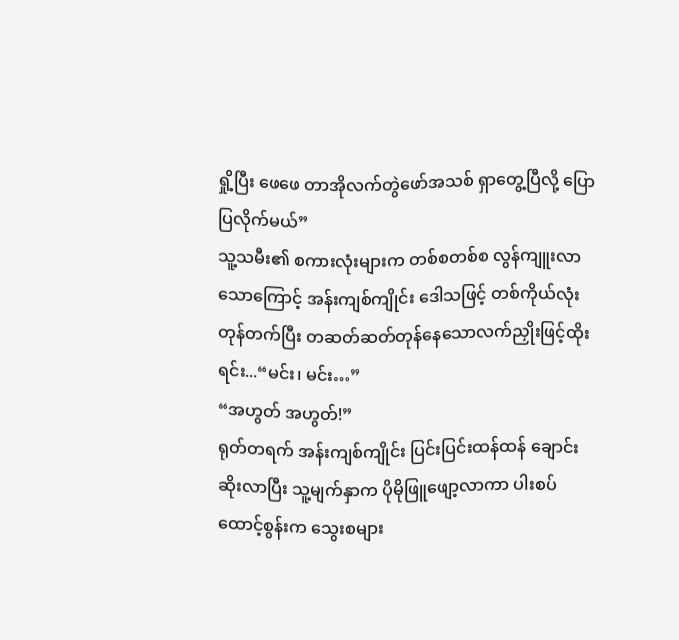ရှို့ပြီး ဖေဖေ တာအိုလက်တွဲဖော်အသစ် ရှာတွေ့ပြီလို့ ပြောပြလိုက်မယ်”
သူ့သမီး၏ စကားလုံးများက တစ်စတစ်စ လွန်ကျူးလာသောကြောင့် အန်းကျစ်ကျိုင်း ဒေါသဖြင့် တစ်ကိုယ်လုံးတုန်တက်ပြီး တဆတ်ဆတ်တုန်နေသောလက်ညှိုးဖြင့်ထိုးရင်း...“မင်း၊ မင်း…”
“အဟွတ် အဟွတ်!”
ရုတ်တရက် အန်းကျစ်ကျိုင်း ပြင်းပြင်းထန်ထန် ချောင်းဆိုးလာပြီး သူ့မျက်နှာက ပိုမိုဖြူဖျော့လာကာ ပါးစပ်ထောင့်စွန်းက သွေးစများ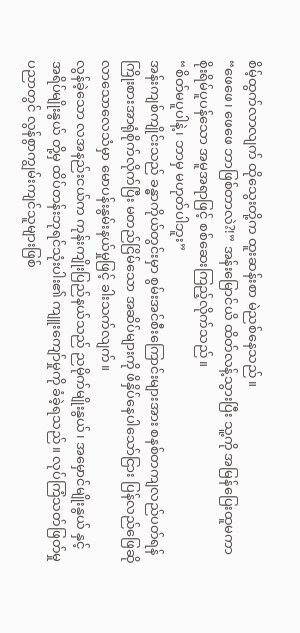စိမ့်ထွက်လာလျက် ထိုသွေးတို့က ထူးဆန်းစာ မဲညစ်နေသည်။
“ဖေဖေ၊ ဖေဖေ ဘာဖြစ်တာလဲ?!” အန်းမြောင်ယိ ထိတ်လန့်သွားပြီး သူ့ကို အမြန်ပြေးထူမကာ စိုးရိမ်ပူပန်သော အမူအရာဖြင့် စစ်ဆေးကြည့်လိုက်သည်။
“စိတ်မပူပါနဲ့၊ ဘာမှ မဟုတ်ပါဘူး”
အန်းကျစ်ကျိုင်းသည် ခန္ဓာကိုယ်တွင်းမှာ စွမ်းအင်စီးကြောင်းများအား စနစ်တကျလည်ပတ်ရန် ကြိုးစားအာရုံစိုက်လိုက်ပြီး မတည်ငြိမ်သော အဆိပ်များကို ဖိနှိပ်နေပါသော်ငြား ပြန်လည်ဖြေဆိုလာသောလေသံမှာ မောပန်းနွမ်းနယ်မှုဖြင့် ခါးသက်လျက်။
လွန်ခဲ့သော လအနည်းငယ်က ကုန်းကျိုးပြည်နယ်သည် ညမိုက်မျိုးနွယ်၊ အမှောင်မျိုးနွယ် နှင့် အရိပ်မျိုးနွယ် တို့မှ ထိပ်တန်းဘုရင်သုံးပါး၏ ကျူးကျော်မှုကို ခံခဲ့ရသည်။ လုပ်ကြံသတ်ဖြတ်မှုပညာတွင် လွန်စွာကျွမ်းကျင်သူများဖြစ်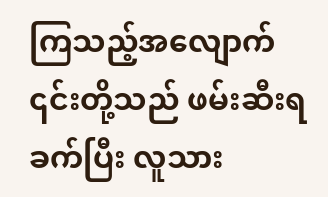ကြသည့်အလျောက် ၎င်းတို့သည် ဖမ်းဆီးရခက်ပြီး လူသား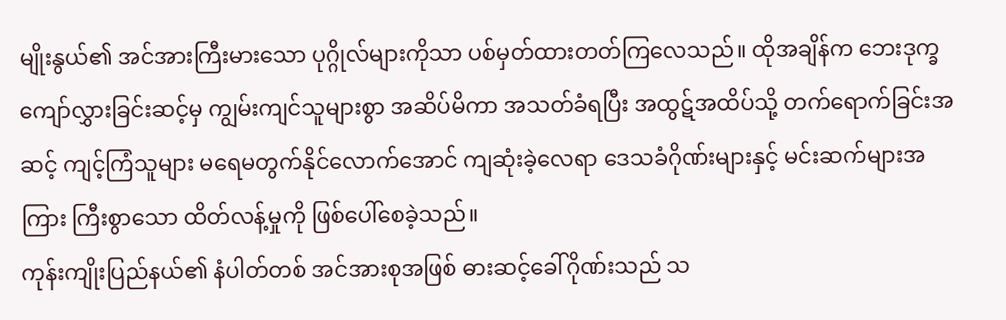မျိုးနွယ်၏ အင်အားကြီးမားသော ပုဂ္ဂိုလ်များကိုသာ ပစ်မှတ်ထားတတ်ကြလေသည်။ ထိုအချိန်က ဘေးဒုက္ခကျော်လွှားခြင်းဆင့်မှ ကျွမ်းကျင်သူများစွာ အဆိပ်မိကာ အသတ်ခံရပြီး အထွဋ်အထိပ်သို့ တက်ရောက်ခြင်းအဆင့် ကျင့်ကြံသူများ မရေမတွက်နိုင်လောက်အောင် ကျဆုံးခဲ့လေရာ ဒေသခံဂိုဏ်းများနှင့် မင်းဆက်များအကြား ကြီးစွာသော ထိတ်လန့်မှုကို ဖြစ်ပေါ်စေခဲ့သည်။
ကုန်းကျိုးပြည်နယ်၏ နံပါတ်တစ် အင်အားစုအဖြစ် ဓားဆင့်ခေါ်ဂိုဏ်းသည် သ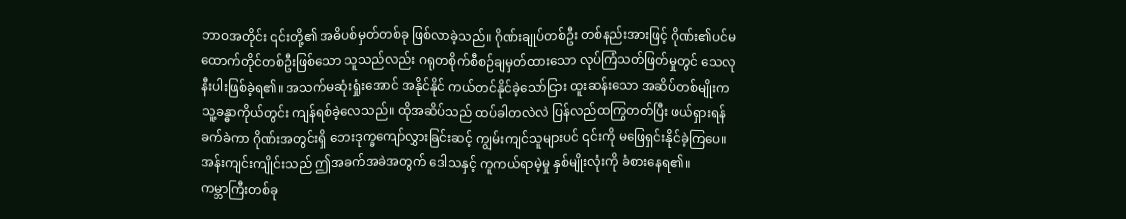ဘာဝအတိုင်း ၎င်းတို့၏ အဓိပစ်မှတ်တစ်ခု ဖြစ်လာခဲ့သည်။ ဂိုဏ်းချုပ်တစ်ဦး တစ်နည်းအားဖြင့် ဂိုဏ်း၏ပင်မထောက်တိုင်တစ်ဦးဖြစ်သော သူသည်လည်း ဂရုတစိုက်စီစဉ်ချမှတ်ထားသော လုပ်ကြံသတ်ဖြတ်မှုတွင် သေလုနီးပါးဖြစ်ခဲ့ရ၏။ အသက်မဆုံးရှုံးအောင် အနိုင်နိုင် ကယ်တင်နိုင်ခဲ့သော်ငြား ထူးဆန်းသော အဆိပ်တစ်မျိုးက သူ့ခန္ဓာကိုယ်တွင်း ကျန်ရစ်ခဲ့လေသည်။ ထိုအဆိပ်သည် ထပ်ခါတလဲလဲ ပြန်လည်ထကြွတတ်ပြီး ဖယ်ရှားရန် ခက်ခဲကာ ဂိုဏ်းအတွင်းရှိ ဘေးဒုက္ခကျော်လွှားခြင်းဆင့် ကျွမ်းကျင်သူများပင် ၎င်းကို မဖြေရှင်းနိုင်ခဲ့ကြပေ။
အန်းကျင်းကျိုင်းသည် ဤအခက်အခဲအတွက် ဒေါသနှင့် ကူကယ်ရာမဲ့မှု နှစ်မျိုးလုံးကို ခံစားနေရ၏။
ကမ္ဘာကြီးတစ်ခု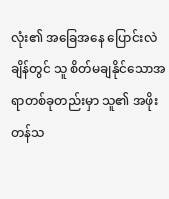လုံး၏ အခြေအနေ ပြောင်းလဲချိန်တွင် သူ စိတ်မချနိုင်သောအရာတစ်ခုတည်းမှာ သူ၏ အဖိုးတန်သ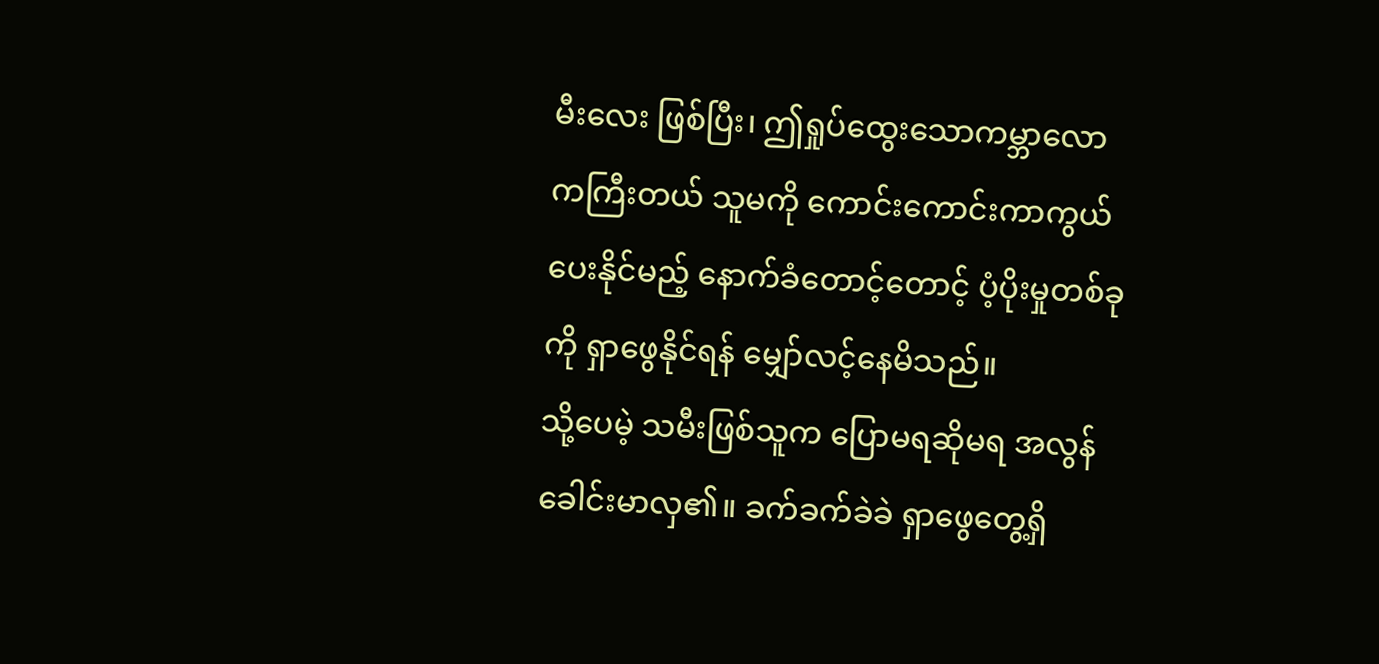မီးလေး ဖြစ်ပြီး၊ ဤရှုပ်ထွေးသောကမ္ဘာလောကကြီးတယ် သူမကို ကောင်းကောင်းကာကွယ်ပေးနိုင်မည့် နောက်ခံတောင့်တောင့် ပံ့ပိုးမှုတစ်ခုကို ရှာဖွေနိုင်ရန် မျှော်လင့်နေမိသည်။
သို့ပေမဲ့ သမီးဖြစ်သူက ပြောမရဆိုမရ အလွန်ခေါင်းမာလှ၏။ ခက်ခက်ခဲခဲ ရှာဖွေတွေ့ရှိ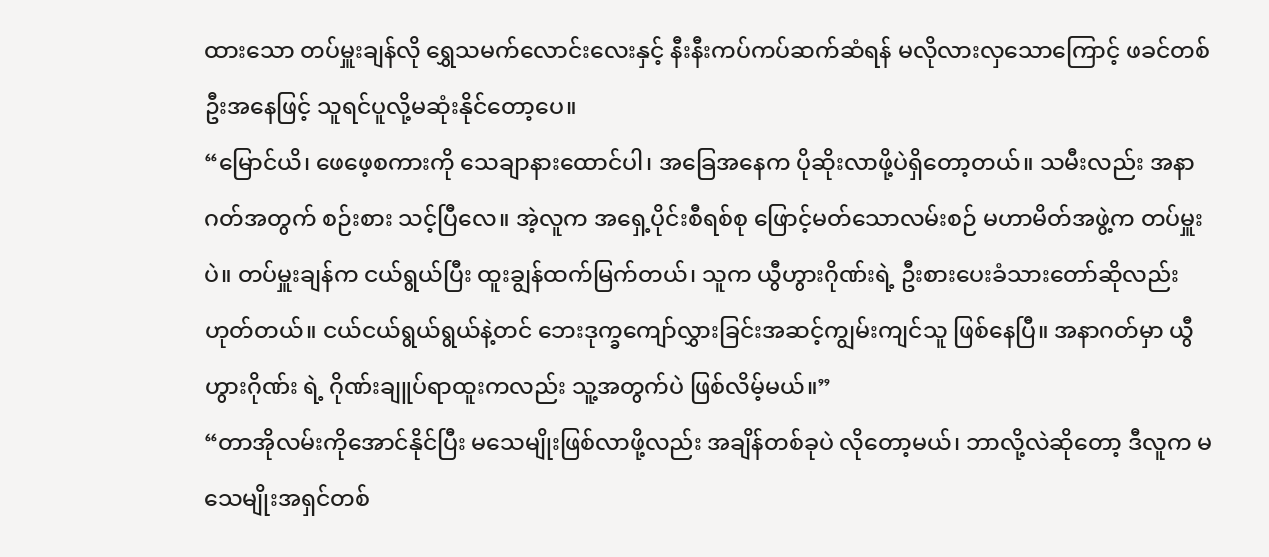ထားသော တပ်မှူးချန်လို ရွှေသမက်လောင်းလေးနှင့် နီးနီးကပ်ကပ်ဆက်ဆံရန် မလိုလားလှသောကြောင့် ဖခင်တစ်ဦးအနေဖြင့် သူရင်ပူလို့မဆုံးနိုင်တော့ပေ။
“မြောင်ယိ၊ ဖေဖေ့စကားကို သေချာနားထောင်ပါ၊ အခြေအနေက ပိုဆိုးလာဖို့ပဲရှိတော့တယ်။ သမီးလည်း အနာဂတ်အတွက် စဉ်းစား သင့်ပြီလေ။ အဲ့လူက အရှေ့ပိုင်းစီရစ်စု ဖြောင့်မတ်သောလမ်းစဉ် မဟာမိတ်အဖွဲ့က တပ်မှူးပဲ။ တပ်မှူးချန်က ငယ်ရွယ်ပြီး ထူးချွန်ထက်မြက်တယ်၊ သူက ယွီဟွားဂိုဏ်းရဲ့ ဦးစားပေးခံသားတော်ဆိုလည်းဟုတ်တယ်။ ငယ်ငယ်ရွယ်ရွယ်နဲ့တင် ဘေးဒုက္ခကျော်လွှားခြင်းအဆင့်ကျွမ်းကျင်သူ ဖြစ်နေပြီ။ အနာဂတ်မှာ ယွီဟွားဂိုဏ်း ရဲ့ ဂိုဏ်းချူပ်ရာထူးကလည်း သူ့အတွက်ပဲ ဖြစ်လိမ့်မယ်။”
“တာအိုလမ်းကိုအောင်နိုင်ပြီး မသေမျိုးဖြစ်လာဖို့လည်း အချိန်တစ်ခုပဲ လိုတော့မယ်၊ ဘာလို့လဲဆိုတော့ ဒီလူက မသေမျိုးအရှင်တစ်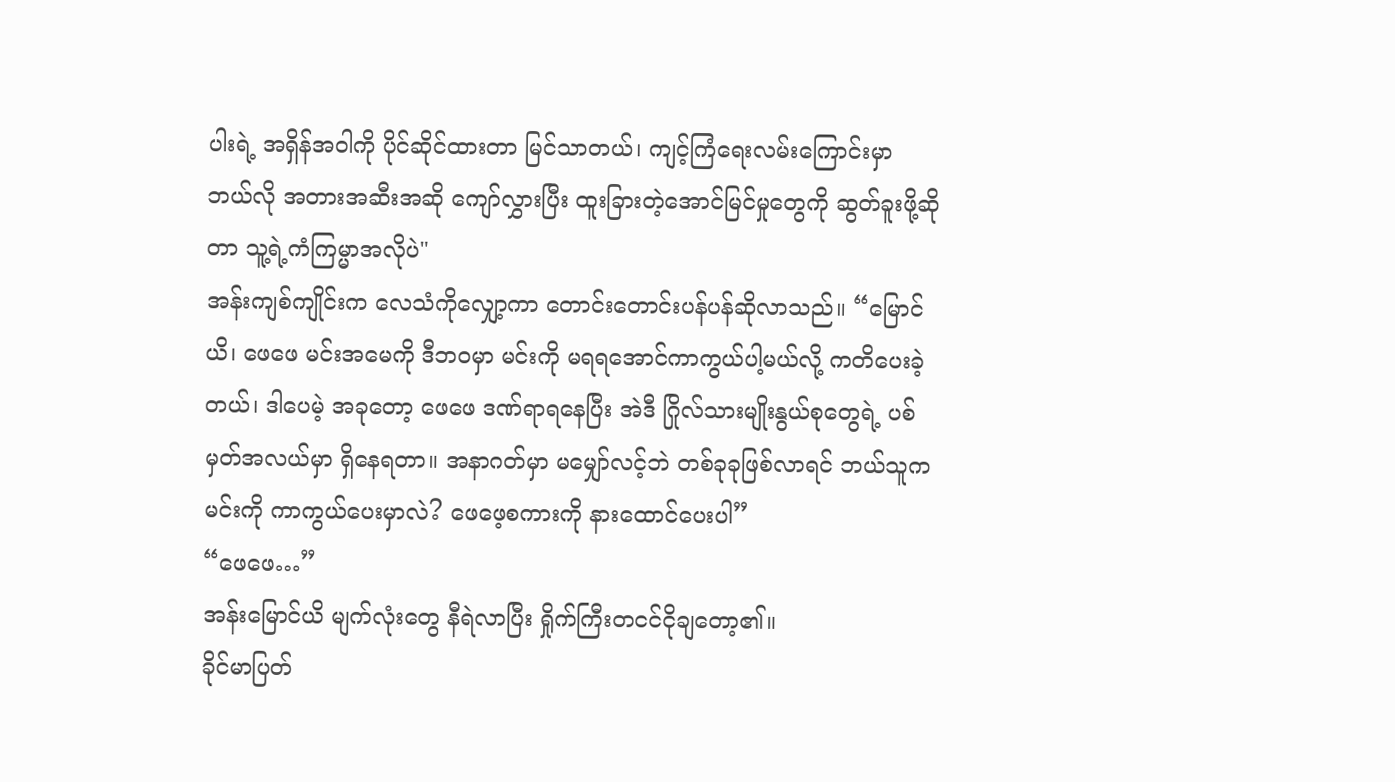ပါးရဲ့ အရှိန်အဝါကို ပိုင်ဆိုင်ထားတာ မြင်သာတယ်၊ ကျင့်ကြံရေးလမ်းကြောင်းမှာ ဘယ်လို အတားအဆီးအဆို ကျော်လွှားပြီး ထူးခြားတဲ့အောင်မြင်မှုတွေကို ဆွတ်ခူးဖို့ဆိုတာ သူ့ရဲ့ကံကြမ္မာအလိုပဲ"
အန်းကျစ်ကျိုင်းက လေသံကိုလျှော့ကာ တောင်းတောင်းပန်ပန်ဆိုလာသည်။ “မြောင်ယိ၊ ဖေဖေ မင်းအမေကို ဒီဘဝမှာ မင်းကို မရရအောင်ကာကွယ်ပါ့မယ်လို့ ကတိပေးခဲ့တယ်၊ ဒါပေမဲ့ အခုတော့ ဖေဖေ ဒဏ်ရာရနေပြီး အဲဒီ ဂြိုလ်သားမျိုးနွယ်စုတွေရဲ့ ပစ်မှတ်အလယ်မှာ ရှိနေရတာ။ အနာဂတ်မှာ မမျှော်လင့်ဘဲ တစ်ခုခုဖြစ်လာရင် ဘယ်သူက မင်းကို ကာကွယ်ပေးမှာလဲ? ဖေဖေ့စကားကို နားထောင်ပေးပါ”
“ဖေဖေ…”
အန်းမြောင်ယိ မျက်လုံးတွေ နီရဲလာပြီး ရှိုက်ကြီးတငင်ငိုချတော့၏။
ခိုင်မာပြတ်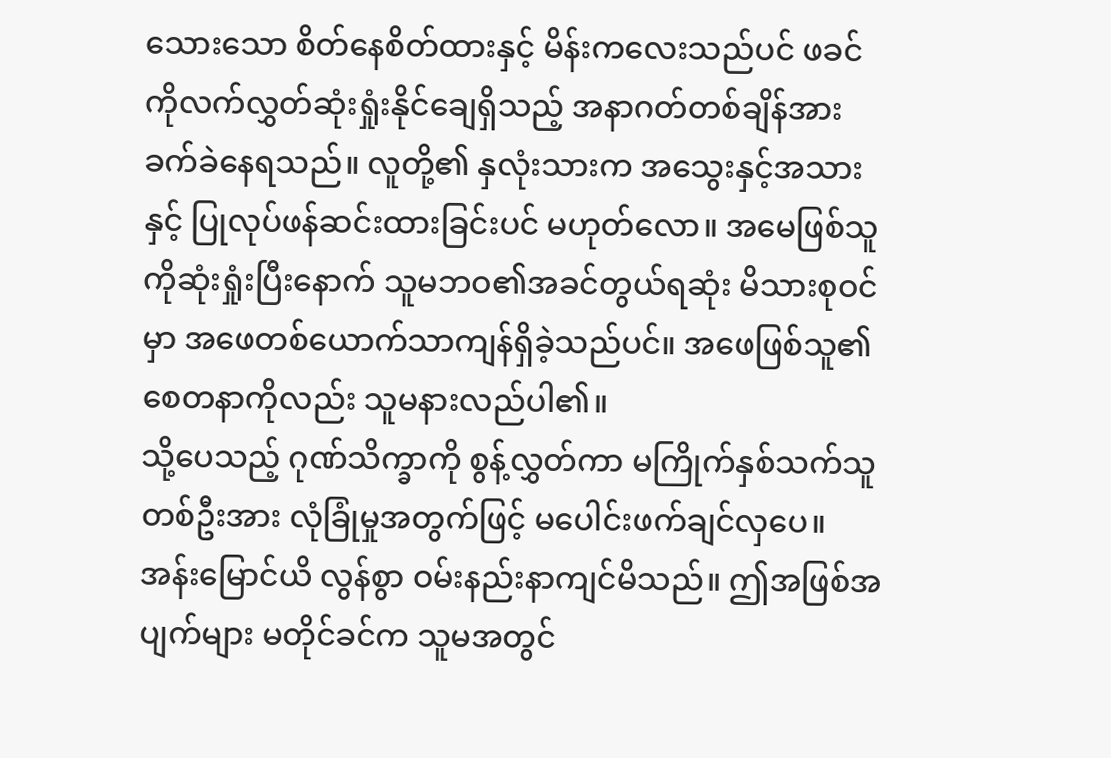သေားသော စိတ်နေစိတ်ထားနှင့် မိန်းကလေးသည်ပင် ဖခင်ကိုလက်လွှတ်ဆုံးရှုံးနိုင်ချေရှိသည့် အနာဂတ်တစ်ချိန်အား ခက်ခဲနေရသည်။ လူတို့၏ နှလုံးသားက အသွေးနှင့်အသားနှင့် ပြုလုပ်ဖန်ဆင်းထားခြင်းပင် မဟုတ်လော။ အမေဖြစ်သူကိုဆုံးရှုံးပြီးနောက် သူမဘဝ၏အခင်တွယ်ရဆုံး မိသားစုဝင်မှာ အဖေတစ်ယောက်သာကျန်ရှိခဲ့သည်ပင်။ အဖေဖြစ်သူ၏စေတနာကိုလည်း သူမနားလည်ပါ၏။
သို့ပေသည့် ဂုဏ်သိက္ခာကို စွန့်လွှတ်ကာ မကြိုက်နှစ်သက်သူတစ်ဦးအား လုံခြုံမှုအတွက်ဖြင့် မပေါင်းဖက်ချင်လှပေ။
အန်းမြောင်ယိ လွန်စွာ ဝမ်းနည်းနာကျင်မိသည်။ ဤအဖြစ်အပျက်များ မတိုင်ခင်က သူမအတွင်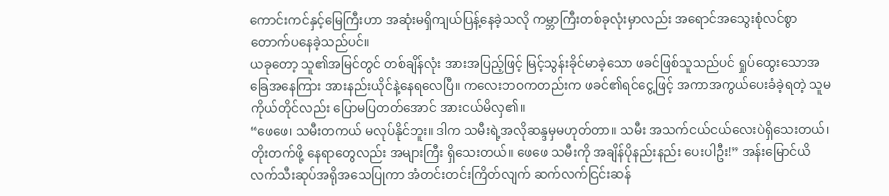ကောင်းကင်နှင့်မြေကြီးဟာ အဆုံးမရှိကျယ်ပြန့်နေခဲ့သလို ကမ္ဘာကြီးတစ်ခုလုံးမှာလည်း အရောင်အသွေးစုံလင်စွာ တောက်ပနေခဲ့သည်ပင်။
ယခုတော့ သူ၏အမြင်တွင် တစ်ချိန်လုံး အားအပြည့်ဖြင့် မြင့်သွန်းခိုင်မာခဲ့သော ဖခင်ဖြစ်သူသည်ပင် ရှုပ်ထွေးသောအခြေအနေကြား အားနည်းယိုင်နဲ့နေရလေပြီ။ ကလေးဘဝကတည်းက ဖခင်၏ရင်ငွေ့ဖြင့် အကာအကွယ်ပေးခံခဲ့ရတဲ့ သူမကိုယ်တိုင်လည်း ပြောမပြတတ်အောင် အားငယ်မိလှ၏။
“ဖေဖေ၊ သမီးတကယ် မလုပ်နိုင်ဘူး။ ဒါက သမီးရဲ့အလိုဆန္ဒမှမဟုတ်တာ။ သမီး အသက်ငယ်ငယ်လေးပဲရှိသေးတယ်၊ တိုးတက်ဖို့ နေရာတွေလည်း အများကြီး ရှိသေးတယ်။ ဖေဖေ သမီးကို အချိန်ပိုနည်းနည်း ပေးပါဦး!” အန်းမြောင်ယိ လက်သီးဆုပ်အရိုအသေပြုကာ အံတင်းတင်းကြိတ်လျက် ဆက်လက်ငြင်းဆန်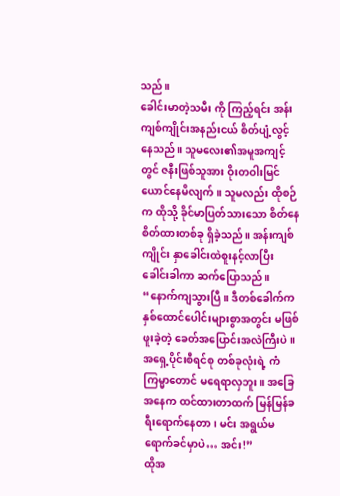သည်။
ခေါင်းမာတဲ့သမီး ကို ကြည့်ရင်း အန်းကျစ်ကျိုင်းအနည်းငယ် စိတ်ပျံ့လွင့်နေသည်။ သူမလေး၏အမူအကျင့်တွင် ဇနီးဖြစ်သူအား ဝိုးတဝါးမြင်ယောင်နေမိလျက်။ သူမလည်း ထိုစဉ်က ထိုသို့ ခိုင်မာပြတ်သားသော စိတ်နေစိတ်ထားတစ်ခု ရှိခဲ့သည်။ အန်းကျစ်ကျိုင်း နှာခေါင်းထဲစူးနင့်လာပြီး ခေါင်းခါကာ ဆက်ပြောသည်။ “နောက်ကျသွားပြီ။ ဒီတစ်ခေါက်က နှစ်ထောင်ပေါင်းများစွာအတွင်း မဖြစ်ဖူးခဲ့တဲ့ ခေတ်အပြောင်းအလဲကြီးပဲ။ အရှေ့ပိုင်းစီရင်စု တစ်ခုလုံးရဲ့ ကံကြမ္မာတောင် မရေရာလှဘူး။ အခြေအနေက ထင်ထားတာထက် မြန်မြန်ခရီးရောက်နေတာ၊ မင်း အရွယ်မရောက်ခင်မှာပဲ… အင်း!”
ထိုအ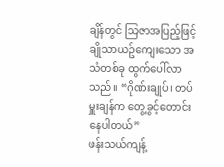ချိန်တွင် သြဇာအပြည့်ဖြင့် ချိုသာယဥ်ကျေးသော အသံတစ်ခု ထွက်ပေါ်လာသည်။ “ဂိုဏ်းချုပ်၊ တပ်မှူးချန်က တွေ့ခွင့်တောင်းနေပါတယ်”
ဖန်းသယ်ကျန့်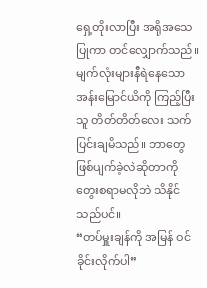ရှေ့တိုးလာပြီး အရိုအသေပြုကာ တင်လျှောက်သည်။
မျက်လုံးများနီရဲနေသော အန်းမြောင်ယိကို ကြည့်ပြီး သူ တိတ်တိတ်လေး သက်ပြင်းချမိသည်။ ဘာတွေဖြစ်ပျက်ခဲ့လဲဆိုတာကို တွေးစရာမလိုဘဲ သိနိုင်သည်ပင်။
“တပ်မှူးချန်ကို အမြန် ဝင်ခိုင်းလိုက်ပါ”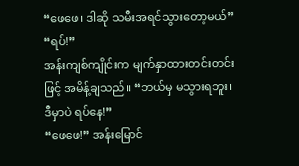“ဖေဖေ၊ ဒါဆို သမီးအရင်သွားတော့မယ်”
“ရပ်!”
အန်းကျစ်ကျိုင်းက မျက်နှာထားတင်းတင်းဖြင့် အမိန့်ချသည်။ “ဘယ်မှ မသွားရဘူး၊ ဒီမှာပဲ ရပ်နေ!”
“ဖေဖေ!” အန်းမြောင်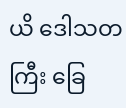ယိ ဒေါသတကြီး ခြေ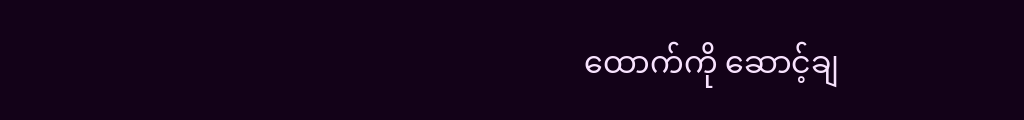ထောက်ကို ဆောင့်ချ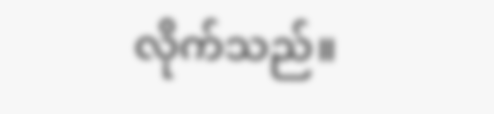လိုက်သည်။